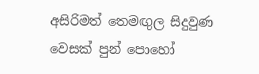අසිරිමත් තෙමඟුල සිදුවුණ වෙසක් පුන් පොහෝ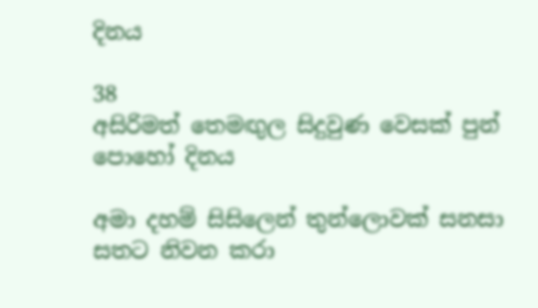දිනය

38
අසිරිමත් තෙමඟුල සිදුවුණ වෙසක් පුන් පොහෝ දිනය

අමා දහම් සිසිලෙන් තුන්ලොවක් සනසා සතට නිවන කරා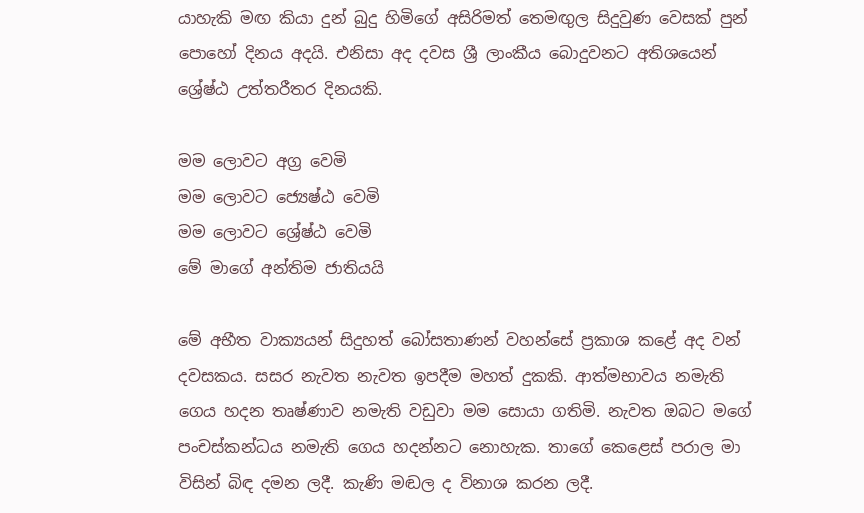යාහැකි මඟ කියා දුන් බුදු හිමිගේ අසිරිමත් තෙමඟුල සිදුවුණ වෙසක් පුන් පොහෝ දිනය අදයි. එනිසා අද දවස ශ්‍රී ලාංකීය බොදුවනට අතිශයෙන් ශ්‍රේෂ්ඨ උත්තරීතර දිනයකි.

මම ලොවට අග්‍ර වෙමි
මම ලොවට ජ්‍යෙෂ්ඨ වෙමි
මම ලොවට ශ්‍රේෂ්ඨ වෙමි
මේ මාගේ අන්තිම ජාතියයි

මේ අභීත වාක්‍යයන් සිදුහත් බෝසතාණන් වහන්සේ ප්‍රකාශ කළේ අද වන් දවසකය. සසර නැවත නැවත ඉපදීම මහත් දුකකි. ආත්මභාවය නමැති ගෙය හදන තෘෂ්ණාව නමැති වඩුවා මම සොයා ගතිමි. නැවත ඔබට මගේ පංචස්කන්ධය නමැති ගෙය හදන්නට නොහැක. තාගේ කෙළෙස් පරාල මා විසින් බිඳ දමන ලදී. කැණි මඬල ද විනාශ කරන ලදී.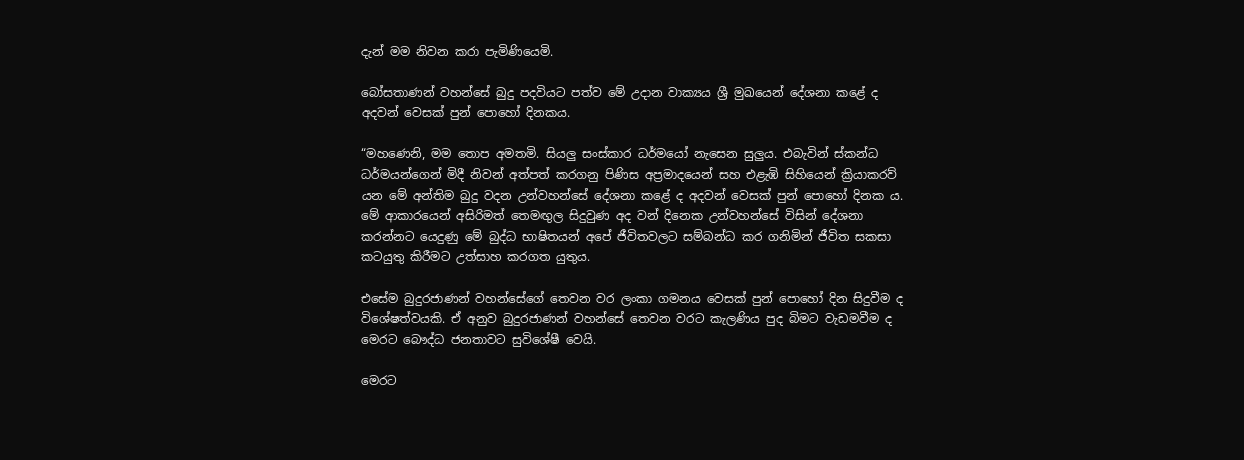දැන් මම නිවන කරා පැමිණියෙමි.

බෝසතාණන් වහන්සේ බුදු පදවියට පත්ව මේ උදාන වාක්‍යය ශ්‍රී මුඛයෙන් දේශනා කළේ ද අදවන් වෙසක් පුන් පොහෝ දිනකය.

“මහණෙනි, මම තොප අමතමි. සියලු සංස්කාර ධර්මයෝ නැසෙන සුලුය. එබැවින් ස්කන්ධ ධර්මයන්ගෙන් මිදී නිවන් අත්පත් කරගනු පිණිස අප්‍රමාදයෙන් සහ එළැඹි සිහියෙන් ක්‍රියාකරව් යන මේ අන්තිම බුදු වදන උන්වහන්සේ දේශනා කළේ ද අදවන් වෙසක් පුන් පොහෝ දිනක ය. මේ ආකාරයෙන් අසිරිමත් තෙමඟුල සිදුවුණ අද වන් දිනෙක උන්වහන්සේ විසින් දේශනා කරන්නට යෙදුණු මේ බුද්ධ භාෂිතයන් අපේ ජීවිතවලට සම්බන්ධ කර ගනිමින් ජීවිත සකසා කටයුතු කිරීමට උත්සාහ කරගත යුතුය.

එසේම බුදුරජාණන් වහන්සේගේ තෙවන වර ලංකා ගමනය වෙසක් පුන් පොහෝ දින සිදුවීම ද විශේෂත්වයකි. ඒ අනුව බුදුරජාණන් වහන්සේ තෙවන වරට කැලණිය පුද බිමට වැඩමවීම ද මෙරට බෞද්ධ ජනතාවට සුවිශේෂී වෙයි.

මෙරට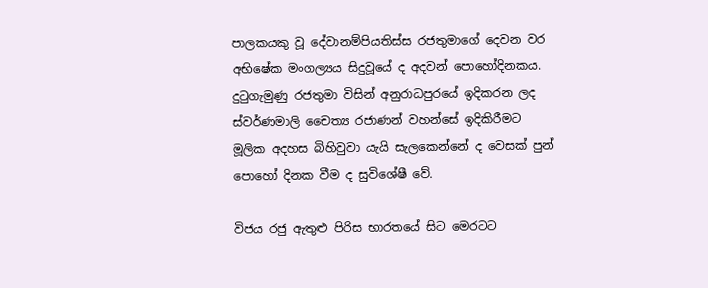පාලකයකු වූ දේවානම්පියතිස්ස රජතුමාගේ දෙවන වර අභිෂේක මංගල්‍යය සිදුවූයේ ද අදවන් පොහෝදිනකය. දුටුගැමුණු රජතුමා විසින් අනුරාධපුරයේ ඉදිකරන ලද ස්වර්ණමාලි චෛත්‍ය රජාණන් වහන්සේ ඉදිකිරීමට මූලික අදහස බිහිවුවා යැයි සැලකෙන්නේ ද වෙසක් පුන් පොහෝ දිනක වීම ද සුවිශේෂී වේ.

විජය රජු ඇතුළු පිරිස භාරතයේ සිට මෙරටට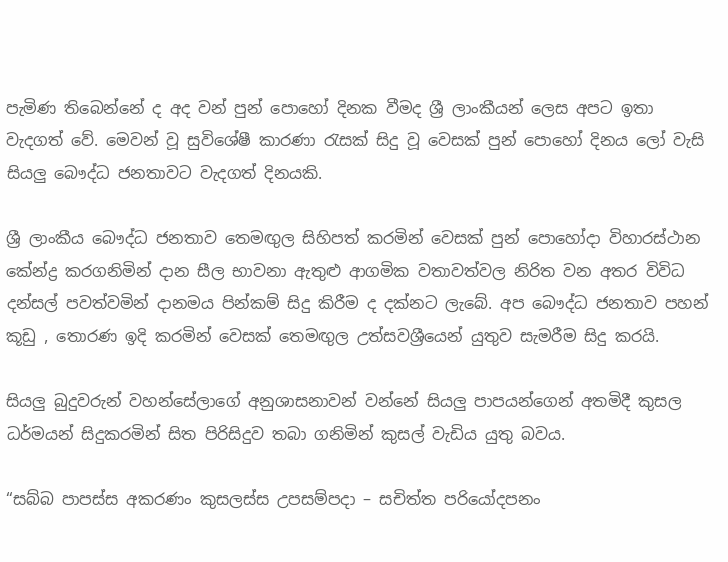පැමිණ තිබෙන්නේ ද අද වන් පුන් පොහෝ දිනක වීමද ශ්‍රී ලාංකීයන් ලෙස අපට ඉතා වැදගත් වේ. මෙවන් වූ සුවිශේෂී කාරණා රැසක් සිදු වූ වෙසක් පුන් පොහෝ දිනය ලෝ වැසි සියලු බෞද්ධ ජනතාවට වැදගත් දිනයකි.

ශ්‍රී ලාංකීය බෞද්ධ ජනතාව තෙමඟුල සිහිපත් කරමින් වෙසක් පුන් පොහෝදා විහාරස්ථාන කේන්ද්‍ර කරගනිමින් දාන සීල භාවනා ඇතුළු ආගමික වතාවත්වල නිරිත වන අතර විවිධ දන්සල් පවත්වමින් දානමය පින්කම් සිදු කිරීම ද දක්නට ලැබේ. අප බෞද්ධ ජනතාව පහන් කූඩු , තොරණ ඉදි කරමින් වෙසක් තෙමඟුල උත්සවශ්‍රීයෙන් යුතුව සැමරීම සිදු කරයි.

සියලු බුදුවරුන් වහන්සේලාගේ අනුශාසනාවන් වන්නේ සියලු පාපයන්ගෙන් අතමිදී කුසල ධර්මයන් සිදුකරමින් සිත පිරිසිදුව තබා ගනිමින් කුසල් වැඩිය යුතු බවය.

“සබ්බ පාපස්ස අකරණං කුසලස්ස උපසම්පදා – සචිත්ත පරියෝදපනං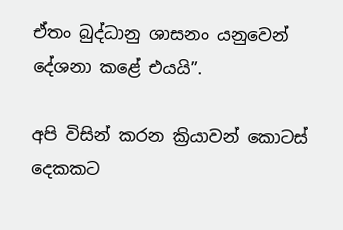ඒතං බුද්ධානු ශාසනං යනුවෙන් දේශනා කළේ එයයි”.

අපි විසින් කරන ක්‍රියාවන් කොටස් දෙකකට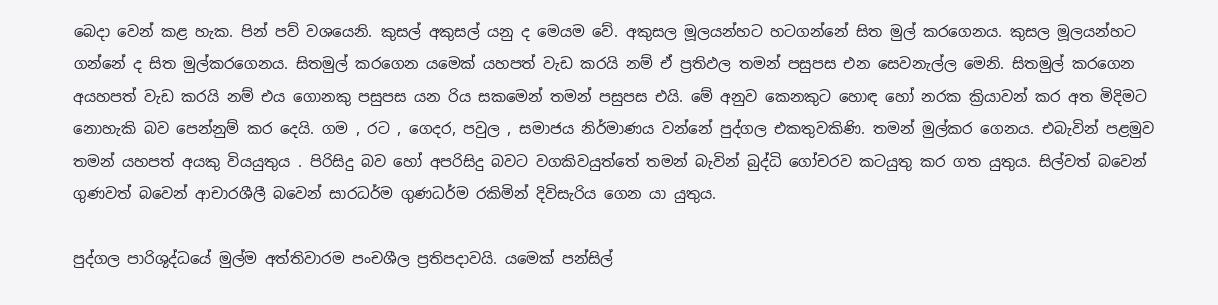බෙදා වෙන් කළ හැක. පින් පව් වශයෙනි. කුසල් අකුසල් යනු ද මෙයම වේ. අකුසල මූලයන්හට හටගන්නේ සිත මුල් කරගෙනය. කුසල මූලයන්හට ගන්නේ ද සිත මුල්කරගෙනය. සිතමුල් කරගෙන යමෙක් යහපත් වැඩ කරයි නම් ඒ ප්‍රතිඵල තමන් පසුපස එන සෙවනැල්ල මෙනි. සිතමුල් කරගෙන අයහපත් වැඩ කරයි නම් එය ගොනකු පසුපස යන රිය සකමෙන් තමන් පසුපස එයි. මේ අනුව කෙනකුට හොඳ හෝ නරක ක්‍රියාවන් කර අත මිදිමට නොහැකි බව පෙන්නුම් කර දෙයි. ගම , රට , ගෙදර, පවුල , සමාජය නිර්මාණය වන්නේ පුද්ගල එකතුවකිණි. තමන් මුල්කර ගෙනය. එබැවින් පළමුව තමන් යහපත් අයකු වියයුතුය . පිරිසිදු බව හෝ අපරිසිදු බවට වගකිවයුත්තේ තමන් බැවින් බුද්ධි ගෝචරව කටයුතු කර ගත යුතුය. සිල්වත් බවෙන් ගුණවත් බවෙන් ආචාරශීලී බවෙන් සාරධර්ම ගුණධර්ම රකිමින් දිවිසැරිය ගෙන යා යුතුය.

පුද්ගල පාරිශුද්ධයේ මුල්ම අත්තිවාරම පංචශීල ප්‍රතිපදාවයි. යමෙක් පන්සිල්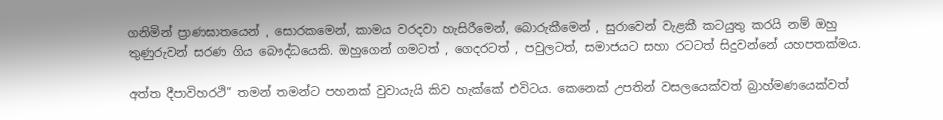ගනිමින් ප්‍රාණඝාතයෙන් , සොරකමෙන්, කාමය වරදවා හැසිරීමෙන්, බොරුකීමෙන් , සුරාවෙන් වැළකී කටයුතු කරයි නම් ඔහු තුණුරුවන් සරණ ගිය බෞද්ධයෙකි. ඔහුගෙන් ගමටත් , ගෙදරටත් , පවුලටත්, සමාජයට සහා රටටත් සිදුවන්නේ යහපතක්මය.

අත්ත දීපාවිහරථි” තමන් තමන්ට පහනක් වුවායැයි කිව හැක්කේ එවිටය. කෙනෙක් උපතින් වසලයෙක්වත් බ්‍රාහ්මණයෙක්වත්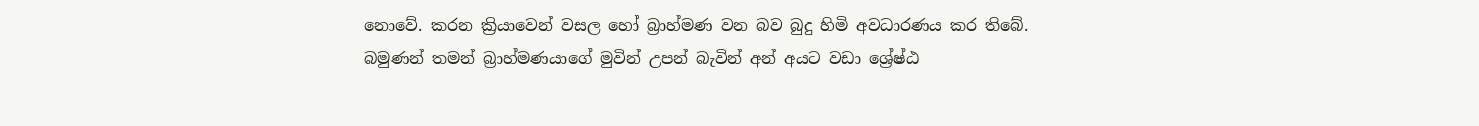නොවේ. කරන ක්‍රියාවෙන් වසල හෝ බ්‍රාහ්මණ වන බව බුදු හිමි අවධාරණය කර තිබේ. බමුණන් තමන් බ්‍රාහ්මණයාගේ මුවින් උපන් බැවින් අන් අයට වඩා ශ්‍රේෂ්ඨ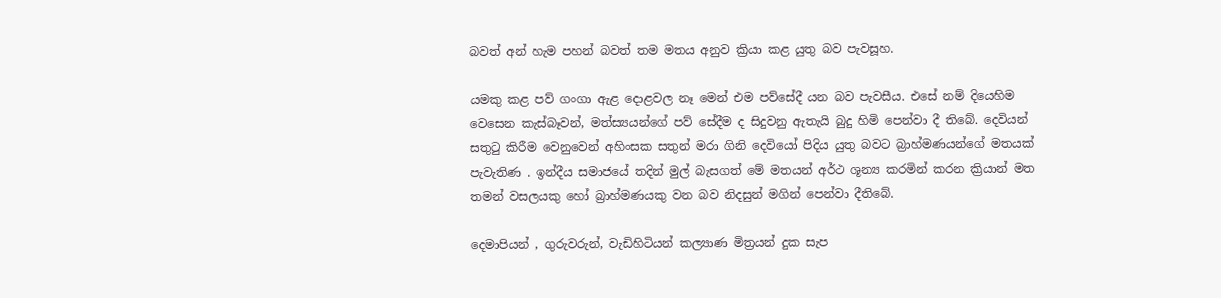බවත් අන් හැම පහන් බවත් තම මතය අනුව ක්‍රියා කළ යුතු බව පැවසූහ.

යමකු කළ පව් ගංගා ඇළ දොළවල නෑ මෙන් එම පව්සේදී යන බව පැවසීය. එසේ නම් දියෙහිම වෙසෙන කැස්බෑවන්, මත්ස්‍යයන්ගේ පව් සේදීම ද සිදුවනු ඇතැයි බුදු හිමි පෙන්වා දී තිබේ. දෙවියන් සතුටු කිරීම වෙනුවෙන් අහිංසක සතුන් මරා ගිනි දෙවියෝ පිදිය යුතු බවට බ්‍රාහ්මණයන්ගේ මතයක් පැවැතිණ . ඉන්දීය සමාජයේ තදින් මුල් බැසගත් මේ මතයන් අර්ථ ශූන්‍ය කරමින් කරන ක්‍රියාන් මත තමන් වසලයකු හෝ බ්‍රාහ්මණයකු වන බව නිදසුන් මගින් පෙන්වා දීතිබේ.

දෙමාපියන් , ගුරුවරුන්, වැඩිහිටියන් කල්‍යාණ මිත්‍රයන් දුක සැප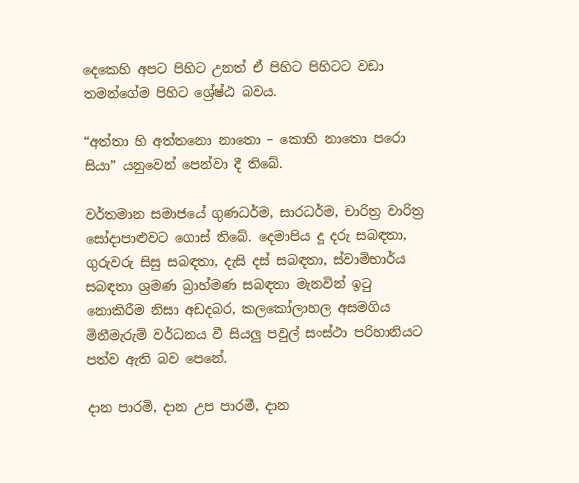දෙකෙහි අපට පිහිට උනත් ඒ පිහිට පිහිටට වඩා තමන්ගේම පිහිට ශ්‍රේෂ්ඨ බවය.

“අත්තා හි අත්තනො නාතො – කොහි නාතො පරො සියා” යනුවෙන් පෙන්වා දී තිබේ.

වර්තමාන සමාජයේ ගුණධර්ම, සාරධර්ම, චාරිත්‍ර වාරිත්‍ර සෝදාපාළුවට ගොස් තිබේ. දෙමාපිය දූ දරු සබඳතා, ගුරුවරු සිසු සබඳතා, දැසි දස් සබඳතා, ස්වාමිභාර්ය සබඳතා ශ්‍රමණ බ්‍රාහ්මණ සබඳතා මැනවින් ඉටු නොකිරීම නිසා අඩදබර, කලකෝලාහල අසමගිය මිනීමැරුම් වර්ධනය වී සියලු පවුල් සංස්ථා පරිහානියට පත්ව ඇති බව පෙනේ.

දාන පාරමි, දාන උප පාරමී, දාන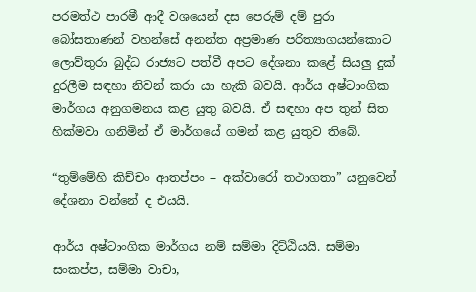පරමත්ථ පාරමී ආදී වශයෙන් දස පෙරුම් දම් පුරා බෝසතාණන් වහන්සේ අනන්ත අප්‍රමාණ පරිත්‍යාගයන්කොට ලොව්තුරා බුද්ධ රාජ්‍යට පත්වී අපට දේශනා කළේ සියලු දුක් දුරලීම සඳහා නිවන් කරා යා හැකි බවයි. ආර්ය අෂ්ටාංගික මාර්ගය අනුගමනය කළ යුතු බවයි. ඒ සඳහා අප තුන් සිත හික්මවා ගනිමින් ඒ මාර්ගයේ ගමන් කළ යුතුව තිබේ.

“තුම්මේහි කිච්චං ආතප්පං – අක්වාරෝ තථාගතා” යනුවෙන් දේශනා වන්නේ ද එයයි.

ආර්ය අෂ්ටාංගික මාර්ගය නම් සම්මා දිට්ඨියයි. සම්මා සංකප්ප, සම්මා වාචා,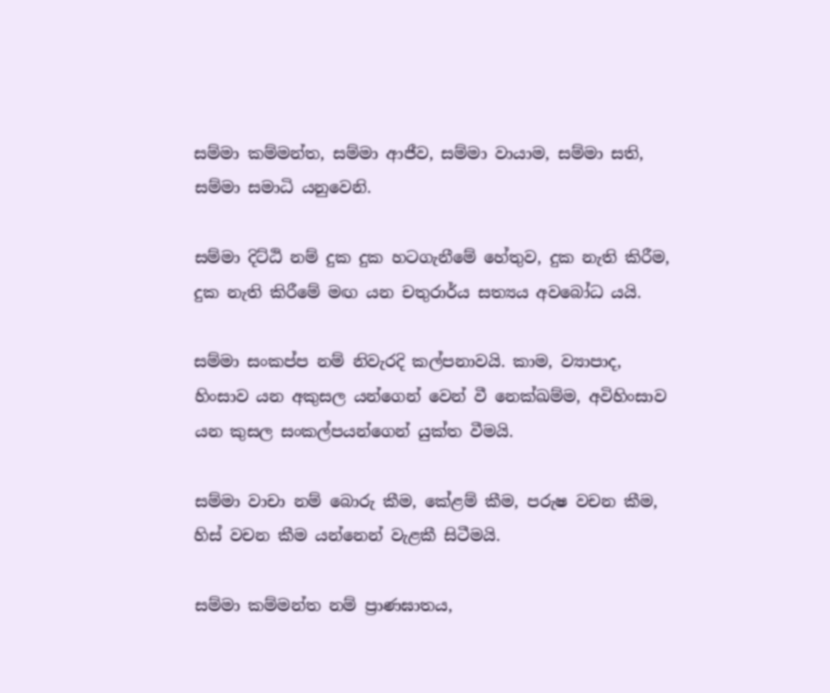සම්මා කම්මන්ත, සම්මා ආජීව, සම්මා වායාම, සම්මා සති, සම්මා සමාධි යනුවෙනි.

සම්මා දිට්ඨි නම් දුක දුක හටගැනීමේ හේතුව, දුක නැති කිරීම, දුක නැති කිරීමේ මඟ යන චතුරාර්ය සත්‍යය අවබෝධ යයි.

සම්මා සංකප්ප නම් නිවැරදි කල්පනාවයි. කාම, ව්‍යාපාද, හිංසාව යන අකුසල යන්ගෙන් වෙන් වී නෙක්ඛම්ම, අවිහිංසාව යන කුසල සංකල්පයන්ගෙන් යුක්ත වීමයි.

සම්මා වාචා නම් බොරු කීම, කේළම් කීම, පරුෂ වචන කීම, හිස් වචන කීම යන්නෙන් වැළකී සිටීමයි.

සම්මා කම්මන්ත නම් ප්‍රාණඝාතය,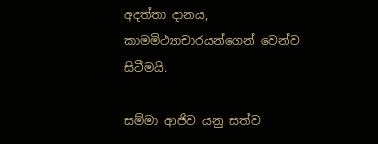අදත්තා දානය, කාමමිථ්‍යාචාරයන්ගෙන් වෙන්ව සිටීමයි.

සම්මා ආජිව යනු සත්ව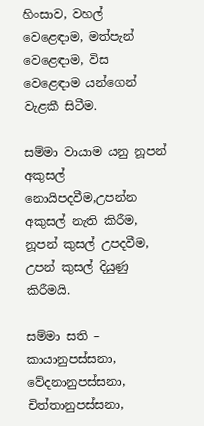හිංසාව, වහල් වෙළෙඳාම, මත්පැන් වෙළෙඳාම, විස වෙළෙඳාම යන්ගෙන් වැළකී සිටීම.

සම්මා වායාම යනු නූපන් අකුසල් නොයිපදවීම,උපන්න අකුසල් නැති කිරීම, නූපන් කුසල් උපදවීම, උපන් කුසල් දියුණු කිරීමයි.

සම්මා සති – කායානුපස්සනා, වේදනානුපස්සනා, චිත්තානුපස්සනා,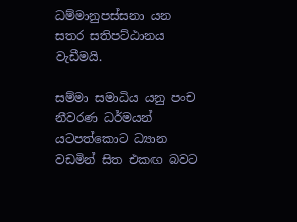ධම්මානුපස්සනා යන සතර සතිපට්ඨානය වැඩීමයි.

සම්මා සමාධිය යනු පංච නීවරණ ධර්මයන් යටපත්කොට ධ්‍යාන වඩමින් සිත එකඟ බවට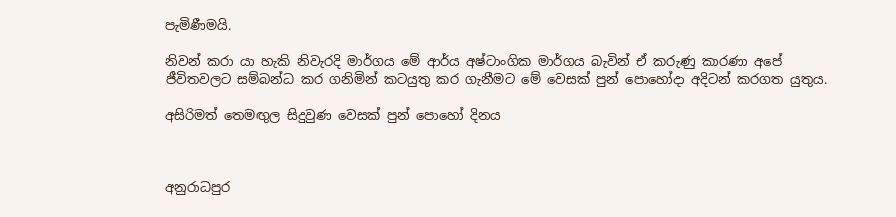පැමිණීමයි.

නිවන් කරා යා හැකි නිවැරදි මාර්ගය මේ ආර්ය අෂ්ටාංගික මාර්ගය බැවින් ඒ කරුණු කාරණා අපේ ජීවිතවලට සම්බන්ධ කර ගනිමින් කටයුතු කර ගැනීමට මේ වෙසක් පුන් පොහෝදා අදිටන් කරගත යුතුය.

අසිරිමත් තෙමඟුල සිදුවුණ වෙසක් පුන් පොහෝ දිනය



අනුරාධපුර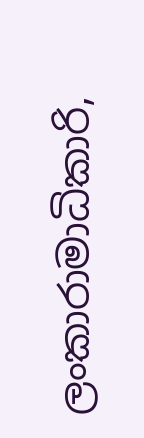ලංකාරාමාධිකාරි,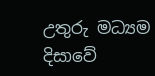උතුරු මධ්‍යම දිසාවේ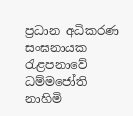ප්‍රධාන අධිකරණ සංඝනායක
රැළපනාවේ ධම්මජෝති නාහිමි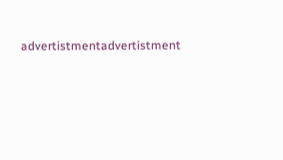advertistmentadvertistment